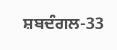ਸ਼ਬਦੰਗਲ-33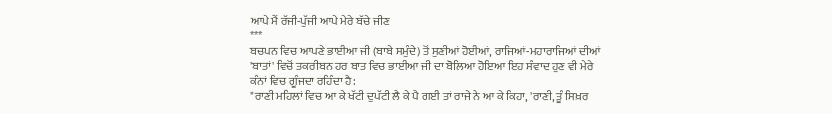ਆਪੇ ਮੈਂ ਰੱਜੀ-ਪੁੱਜੀ ਆਪੇ ਮੇਰੇ ਬੱਚੇ ਜੀਣ
***
ਬਚਪਨ ਵਿਚ ਆਪਣੇ ਭਾਈਆ ਜੀ (ਬਾਬੇ ਸਮੁੰਦੇ) ਤੋਂ ਸੁਣੀਆਂ ਹੋਈਆਂ, ਰਾਜਿਆਂ-ਮਹਾਰਾਜਿਆਂ ਦੀਆਂ 'ਬਾਤਾਂ' ਵਿਚੋਂ ਤਕਰੀਬਨ ਹਰ ਬਾਤ ਵਿਚ ਭਾਈਆ ਜੀ ਦਾ ਬੋਲਿਆ ਹੋਇਆ ਇਹ ਸੰਵਾਦ ਹੁਣ ਵੀ ਮੇਰੇ ਕੰਨਾਂ ਵਿਚ ਗੂੰਜਦਾ ਰਹਿੰਦਾ ਹੈ:
"ਰਾਣੀ ਮਹਿਲਾਂ ਵਿਚ ਆ ਕੇ ਖੱਟੀ ਦੁਪੱਟੀ ਲੈ ਕੇ ਪੈ ਗਈ ਤਾਂ ਰਾਜੇ ਨੇ ਆ ਕੇ ਕਿਹਾ, 'ਰਾਣੀ, ਤੂੰ ਸਿਖ਼ਰ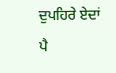ਦੁਪਹਿਰੇ ਏਦਾਂ ਪੈ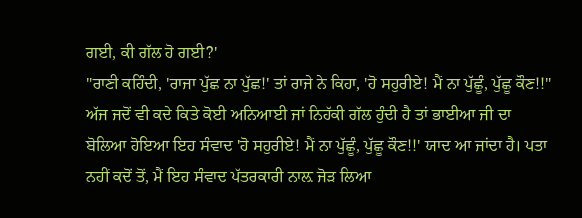ਗਈ, ਕੀ ਗੱਲ ਹੋ ਗਈ?'
"ਰਾਣੀ ਕਹਿੰਦੀ, 'ਰਾਜਾ ਪੁੱਛ ਨਾ ਪੁੱਛ!' ਤਾਂ ਰਾਜੇ ਨੇ ਕਿਹਾ, 'ਹੋ ਸਹੁਰੀਏ! ਮੈਂ ਨਾ ਪੁੱਛੂੰ, ਪੁੱਛੂ ਕੌਣ!!"
ਅੱਜ ਜਦੋਂ ਵੀ ਕਦੇ ਕਿਤੇ ਕੋਈ ਅਨਿਆਈ ਜਾਂ ਨਿਹੱਕੀ ਗੱਲ ਹੁੰਦੀ ਹੈ ਤਾਂ ਭਾਈਆ ਜੀ ਦਾ ਬੋਲਿਆ ਹੋਇਆ ਇਹ ਸੰਵਾਦ 'ਹੋ ਸਹੁਰੀਏ! ਮੈਂ ਨਾ ਪੁੱਛੂੰ, ਪੁੱਛੂ ਕੌਣ!!' ਯਾਦ ਆ ਜਾਂਦਾ ਹੈ। ਪਤਾ ਨਹੀਂ ਕਦੋਂ ਤੋਂ, ਮੈਂ ਇਹ ਸੰਵਾਦ ਪੱਤਰਕਾਰੀ ਨਾਲ਼ ਜੋੜ ਲਿਆ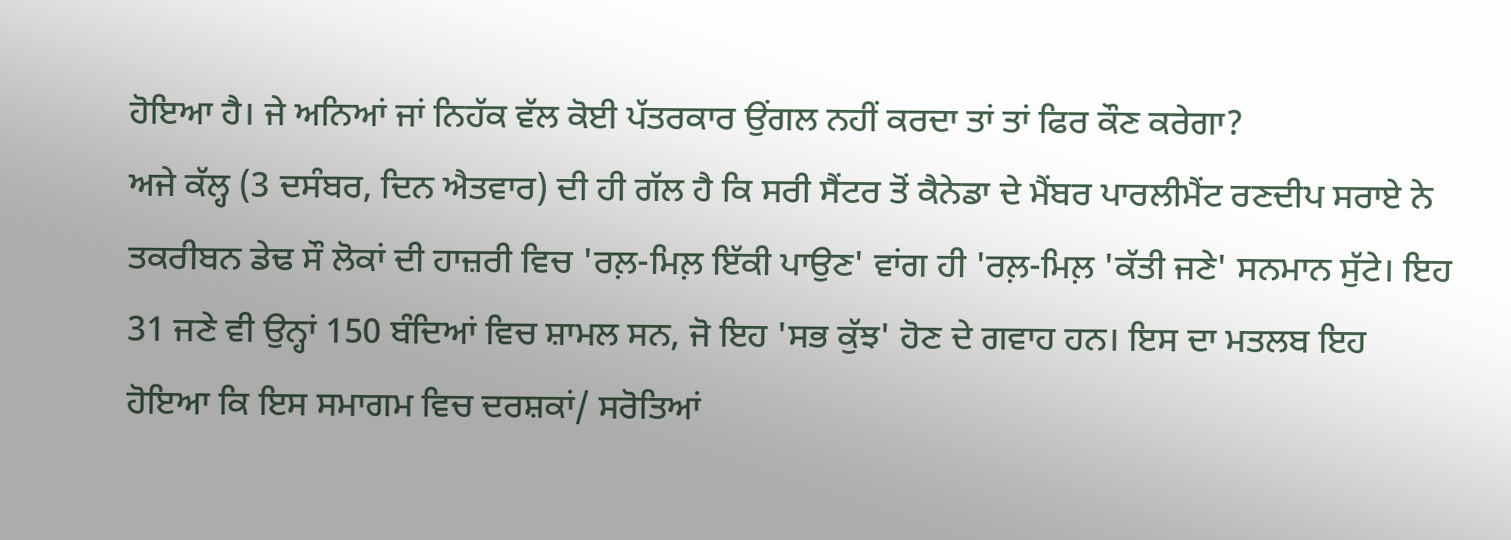ਹੋਇਆ ਹੈ। ਜੇ ਅਨਿਆਂ ਜਾਂ ਨਿਹੱਕ ਵੱਲ ਕੋਈ ਪੱਤਰਕਾਰ ਉਂਗਲ ਨਹੀਂ ਕਰਦਾ ਤਾਂ ਤਾਂ ਫਿਰ ਕੌਣ ਕਰੇਗਾ?
ਅਜੇ ਕੱਲ੍ਹ (3 ਦਸੰਬਰ, ਦਿਨ ਐਤਵਾਰ) ਦੀ ਹੀ ਗੱਲ ਹੈ ਕਿ ਸਰੀ ਸੈਂਟਰ ਤੋਂ ਕੈਨੇਡਾ ਦੇ ਮੈਂਬਰ ਪਾਰਲੀਮੈਂਟ ਰਣਦੀਪ ਸਰਾਏ ਨੇ ਤਕਰੀਬਨ ਡੇਢ ਸੌ ਲੋਕਾਂ ਦੀ ਹਾਜ਼ਰੀ ਵਿਚ 'ਰਲ਼-ਮਿਲ਼ ਇੱਕੀ ਪਾਉਣ' ਵਾਂਗ ਹੀ 'ਰਲ਼-ਮਿਲ਼ 'ਕੱਤੀ ਜਣੇ' ਸਨਮਾਨ ਸੁੱਟੇ। ਇਹ 31 ਜਣੇ ਵੀ ਉਨ੍ਹਾਂ 150 ਬੰਦਿਆਂ ਵਿਚ ਸ਼ਾਮਲ ਸਨ, ਜੋ ਇਹ 'ਸਭ ਕੁੱਝ' ਹੋਣ ਦੇ ਗਵਾਹ ਹਨ। ਇਸ ਦਾ ਮਤਲਬ ਇਹ ਹੋਇਆ ਕਿ ਇਸ ਸਮਾਗਮ ਵਿਚ ਦਰਸ਼ਕਾਂ/ ਸਰੋਤਿਆਂ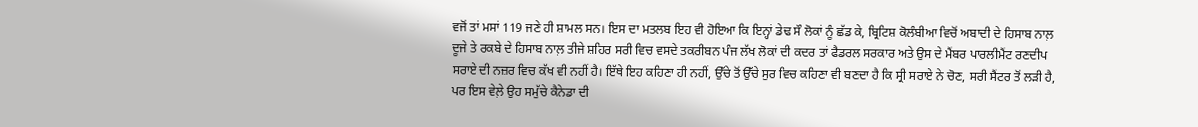ਵਜੋਂ ਤਾਂ ਮਸਾਂ 119 ਜਣੇ ਹੀ ਸ਼ਾਮਲ ਸਨ। ਇਸ ਦਾ ਮਤਲਬ ਇਹ ਵੀ ਹੋਇਆ ਕਿ ਇਨ੍ਹਾਂ ਡੇਢ ਸੌ ਲੋਕਾਂ ਨੂੰ ਛੱਡ ਕੇ, ਬ੍ਰਿਟਿਸ਼ ਕੋਲੰਬੀਆ ਵਿਚੋਂ ਅਬਾਦੀ ਦੇ ਹਿਸਾਬ ਨਾਲ਼ ਦੂਜੇ ਤੇ ਰਕਬੇ ਦੇ ਹਿਸਾਬ ਨਾਲ਼ ਤੀਜੇ ਸ਼ਹਿਰ ਸਰੀ ਵਿਚ ਵਸਦੇ ਤਕਰੀਬਨ ਪੰਜ ਲੱਖ ਲੋਕਾਂ ਦੀ ਕਦਰ ਤਾਂ ਫੈਡਰਲ ਸਰਕਾਰ ਅਤੇ ਉਸ ਦੇ ਮੈਂਬਰ ਪਾਰਲੀਮੈਂਟ ਰਣਦੀਪ ਸਰਾਏ ਦੀ ਨਜ਼ਰ ਵਿਚ ਕੱਖ ਵੀ ਨਹੀਂ ਹੈ। ਇੱਥੇ ਇਹ ਕਹਿਣਾ ਹੀ ਨਹੀਂ, ਉੱਚੇ ਤੋਂ ਉੱਚੇ ਸੁਰ ਵਿਚ ਕਹਿਣਾ ਵੀ ਬਣਦਾ ਹੈ ਕਿ ਸ੍ਰੀ ਸਰਾਏ ਨੇ ਚੋਣ, ਸਰੀ ਸੈਂਟਰ ਤੋਂ ਲੜੀ ਹੈ, ਪਰ ਇਸ ਵੇਲ਼ੇ ਉਹ ਸਮੁੱਚੇ ਕੈਨੇਡਾ ਦੀ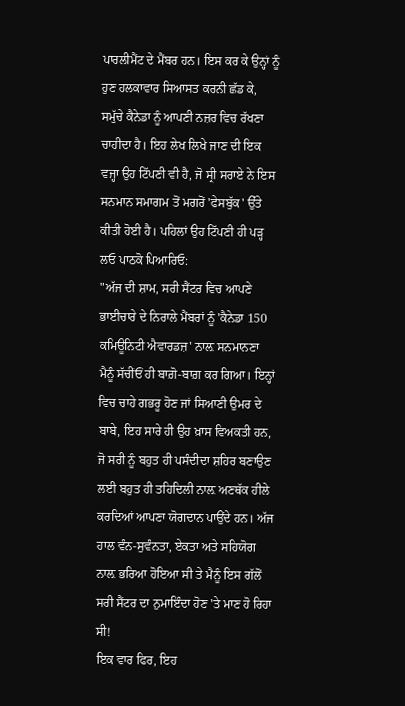ਪਾਰਲੀਮੈਂਟ ਦੇ ਮੈਂਬਰ ਹਨ। ਇਸ ਕਰ ਕੇ ਉਨ੍ਹਾਂ ਨੂੰ ਹੁਣ ਹਲਕਾਵਾਰ ਸਿਆਸਤ ਕਰਨੀ ਛੱਡ ਕੇ, ਸਮੁੱਚੇ ਕੈਨੇਡਾ ਨੂੰ ਆਪਣੀ ਨਜ਼ਰ ਵਿਚ ਰੱਖਣਾ ਚਾਹੀਦਾ ਹੈ। ਇਹ ਲੇਖ ਲਿਖੇ ਜਾਣ ਦੀ ਇਕ ਵਜ੍ਹਾ ਉਹ ਟਿੱਪਣੀ ਵੀ ਹੈ, ਜੋ ਸ੍ਰੀ ਸਰਾਏ ਨੇ ਇਸ ਸਨਮਾਨ ਸਮਾਗਮ ਤੋਂ ਮਗਰੋਂ 'ਫੇਸਬੁੱਕ' ਉੱਤੇ ਕੀਤੀ ਹੋਈ ਹੈ। ਪਹਿਲਾਂ ਉਹ ਟਿੱਪਣੀ ਹੀ ਪੜ੍ਹ ਲਓ ਪਾਠਕੋ ਪਿਆਰਿਓ:
"ਅੱਜ ਦੀ ਸ਼ਾਮ, ਸਰੀ ਸੈਂਟਰ ਵਿਚ ਆਪਣੇ ਭਾਈਚਾਰੇ ਦੇ ਨਿਰਾਲੇ ਮੈਂਬਰਾਂ ਨੂੰ 'ਕੈਨੇਡਾ 150 ਕਮਿਊਨਿਟੀ ਐਵਾਰਡਜ਼' ਨਾਲ਼ ਸਨਮਾਨਣਾ ਮੈਨੂੰ ਸੱਚੀਂਓਂ ਹੀ ਬਾਗ਼ੋ-ਬਾਗ਼ ਕਰ ਗਿਆ। ਇਨ੍ਹਾਂ ਵਿਚ ਚਾਹੇ ਗਭਰੂ ਹੋਣ ਜਾਂ ਸਿਆਣੀ ਉਮਰ ਦੇ ਬਾਬੇ, ਇਹ ਸਾਰੇ ਹੀ ਉਹ ਖ਼ਾਸ ਵਿਅਕਤੀ ਹਨ, ਜੋ ਸਰੀ ਨੂੰ ਬਹੁਤ ਹੀ ਪਸੰਦੀਦਾ ਸ਼ਹਿਰ ਬਣਾਉਣ ਲਈ ਬਹੁਤ ਹੀ ਤਹਿਦਿਲੀ ਨਾਲ਼ ਅਣਥੱਕ ਹੀਲੇ ਕਰਦਿਆਂ ਆਪਣਾ ਯੋਗਦਾਨ ਪਾਉਂਦੇ ਹਨ। ਅੱਜ ਹਾਲ ਵੰਨ-ਸੁਵੰਨਤਾ, ਏਕਤਾ ਅਤੇ ਸਹਿਯੋਗ ਨਾਲ਼ ਭਰਿਆ ਹੋਇਆ ਸੀ ਤੇ ਮੈਨੂੰ ਇਸ ਗੱਲੋਂ ਸਰੀ ਸੈਂਟਰ ਦਾ ਨੁਮਾਇੰਦਾ ਹੋਣ 'ਤੇ ਮਾਣ ਹੋ ਰਿਹਾ ਸੀ!
ਇਕ ਵਾਰ ਫਿਰ, ਇਹ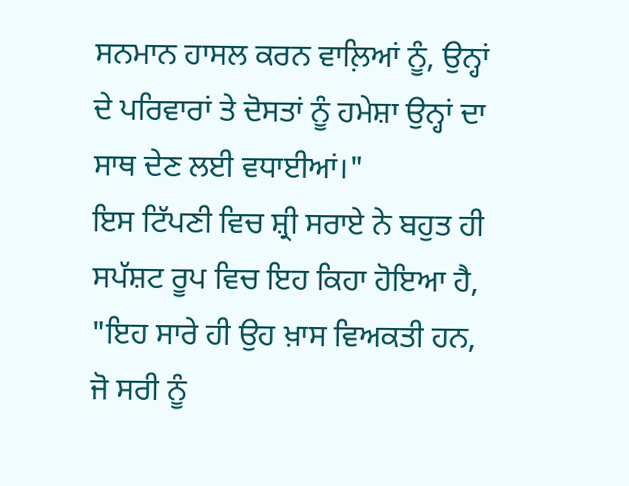ਸਨਮਾਨ ਹਾਸਲ ਕਰਨ ਵਾਲ਼ਿਆਂ ਨੂੰ, ਉਨ੍ਹਾਂ ਦੇ ਪਰਿਵਾਰਾਂ ਤੇ ਦੋਸਤਾਂ ਨੂੰ ਹਮੇਸ਼ਾ ਉਨ੍ਹਾਂ ਦਾ ਸਾਥ ਦੇਣ ਲਈ ਵਧਾਈਆਂ।"
ਇਸ ਟਿੱਪਣੀ ਵਿਚ ਸ਼੍ਰੀ ਸਰਾਏ ਨੇ ਬਹੁਤ ਹੀ ਸਪੱਸ਼ਟ ਰੂਪ ਵਿਚ ਇਹ ਕਿਹਾ ਹੋਇਆ ਹੈ, "ਇਹ ਸਾਰੇ ਹੀ ਉਹ ਖ਼ਾਸ ਵਿਅਕਤੀ ਹਨ, ਜੋ ਸਰੀ ਨੂੰ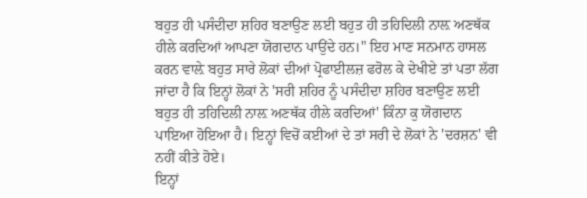ਬਹੁਤ ਹੀ ਪਸੰਦੀਦਾ ਸ਼ਹਿਰ ਬਣਾਉਣ ਲਈ ਬਹੁਤ ਹੀ ਤਹਿਦਿਲੀ ਨਾਲ਼ ਅਣਥੱਕ ਹੀਲੇ ਕਰਦਿਆਂ ਆਪਣਾ ਯੋਗਦਾਨ ਪਾਉਂਦੇ ਹਨ।" ਇਹ ਮਾਣ ਸਨਮਾਨ ਹਾਸਲ ਕਰਨ ਵਾਲ਼ੇ ਬਹੁਤ ਸਾਰੇ ਲੋਕਾਂ ਦੀਆਂ ਪ੍ਰੋਫਾਈਲਜ਼ ਫਰੋਲ ਕੇ ਦੇਖੀਏ ਤਾਂ ਪਤਾ ਲੱਗ ਜਾਂਦਾ ਹੈ ਕਿ ਇਨ੍ਹਾਂ ਲੋਕਾਂ ਨੇ 'ਸਰੀ ਸ਼ਹਿਰ ਨੂੰ ਪਸੰਦੀਦਾ ਸ਼ਹਿਰ ਬਣਾਉਣ ਲਈ ਬਹੁਤ ਹੀ ਤਹਿਦਿਲੀ ਨਾਲ਼ ਅਣਥੱਕ ਹੀਲੇ ਕਰਦਿਆਂ' ਕਿੰਨਾ ਕੁ ਯੋਗਦਾਨ ਪਾਇਆ ਹੋਇਆ ਹੈ। ਇਨ੍ਹਾਂ ਵਿਚੋਂ ਕਈਆਂ ਦੇ ਤਾਂ ਸਰੀ ਦੇ ਲੋਕਾਂ ਨੇ 'ਦਰਸ਼ਨ' ਵੀ ਨਹੀਂ ਕੀਤੇ ਹੋਏ।
ਇਨ੍ਹਾਂ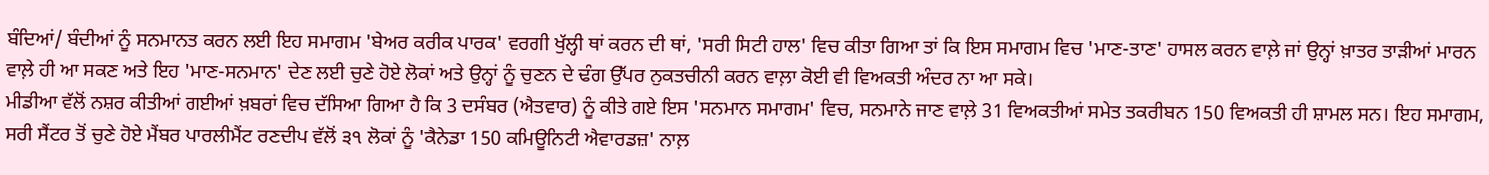ਬੰਦਿਆਂ/ ਬੰਦੀਆਂ ਨੂੰ ਸਨਮਾਨਤ ਕਰਨ ਲਈ ਇਹ ਸਮਾਗਮ 'ਬੇਅਰ ਕਰੀਕ ਪਾਰਕ' ਵਰਗੀ ਖੁੱਲ੍ਹੀ ਥਾਂ ਕਰਨ ਦੀ ਥਾਂ, 'ਸਰੀ ਸਿਟੀ ਹਾਲ' ਵਿਚ ਕੀਤਾ ਗਿਆ ਤਾਂ ਕਿ ਇਸ ਸਮਾਗਮ ਵਿਚ 'ਮਾਣ-ਤਾਣ' ਹਾਸਲ ਕਰਨ ਵਾਲ਼ੇ ਜਾਂ ਉਨ੍ਹਾਂ ਖ਼ਾਤਰ ਤਾੜੀਆਂ ਮਾਰਨ ਵਾਲ਼ੇ ਹੀ ਆ ਸਕਣ ਅਤੇ ਇਹ 'ਮਾਣ-ਸਨਮਾਨ' ਦੇਣ ਲਈ ਚੁਣੇ ਹੋਏ ਲੋਕਾਂ ਅਤੇ ਉਨ੍ਹਾਂ ਨੂੰ ਚੁਣਨ ਦੇ ਢੰਗ ਉੱਪਰ ਨੁਕਤਚੀਨੀ ਕਰਨ ਵਾਲ਼ਾ ਕੋਈ ਵੀ ਵਿਅਕਤੀ ਅੰਦਰ ਨਾ ਆ ਸਕੇ।
ਮੀਡੀਆ ਵੱਲੋਂ ਨਸ਼ਰ ਕੀਤੀਆਂ ਗਈਆਂ ਖ਼ਬਰਾਂ ਵਿਚ ਦੱਸਿਆ ਗਿਆ ਹੈ ਕਿ 3 ਦਸੰਬਰ (ਐਤਵਾਰ) ਨੂੰ ਕੀਤੇ ਗਏ ਇਸ 'ਸਨਮਾਨ ਸਮਾਗਮ' ਵਿਚ, ਸਨਮਾਨੇ ਜਾਣ ਵਾਲ਼ੇ 31 ਵਿਅਕਤੀਆਂ ਸਮੇਤ ਤਕਰੀਬਨ 150 ਵਿਅਕਤੀ ਹੀ ਸ਼ਾਮਲ ਸਨ। ਇਹ ਸਮਾਗਮ, ਸਰੀ ਸੈਂਟਰ ਤੋਂ ਚੁਣੇ ਹੋਏ ਮੈਂਬਰ ਪਾਰਲੀਮੈਂਟ ਰਣਦੀਪ ਵੱਲੋਂ ੩੧ ਲੋਕਾਂ ਨੂੰ 'ਕੈਨੇਡਾ 150 ਕਮਿਊਨਿਟੀ ਐਵਾਰਡਜ਼' ਨਾਲ਼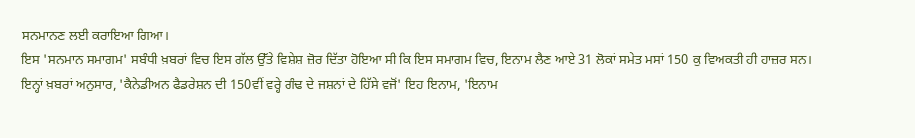ਸਨਮਾਨਣ ਲਈ ਕਰਾਇਆ ਗਿਆ।
ਇਸ 'ਸਨਮਾਨ ਸਮਾਗਮ' ਸਬੰਧੀ ਖ਼ਬਰਾਂ ਵਿਚ ਇਸ ਗੱਲ ਉੱਤੇ ਵਿਸ਼ੇਸ਼ ਜ਼ੋਰ ਦਿੱਤਾ ਹੋਇਆ ਸੀ ਕਿ ਇਸ ਸਮਾਗਮ ਵਿਚ, ਇਨਾਮ ਲੈਣ ਆਏ 31 ਲੋਕਾਂ ਸਮੇਤ ਮਸਾਂ 150 ਕੁ ਵਿਅਕਤੀ ਹੀ ਹਾਜ਼ਰ ਸਨ। ਇਨ੍ਹਾਂ ਖ਼ਬਰਾਂ ਅਨੁਸਾਰ, 'ਕੈਨੇਡੀਅਨ ਫੈਡਰੇਸ਼ਨ ਦੀ 150ਵੀਂ ਵਰ੍ਹੇ ਗੰਢ ਦੇ ਜਸ਼ਨਾਂ ਦੇ ਹਿੱਸੇ ਵਜੋਂ' ਇਹ ਇਨਾਮ, 'ਇਨਾਮ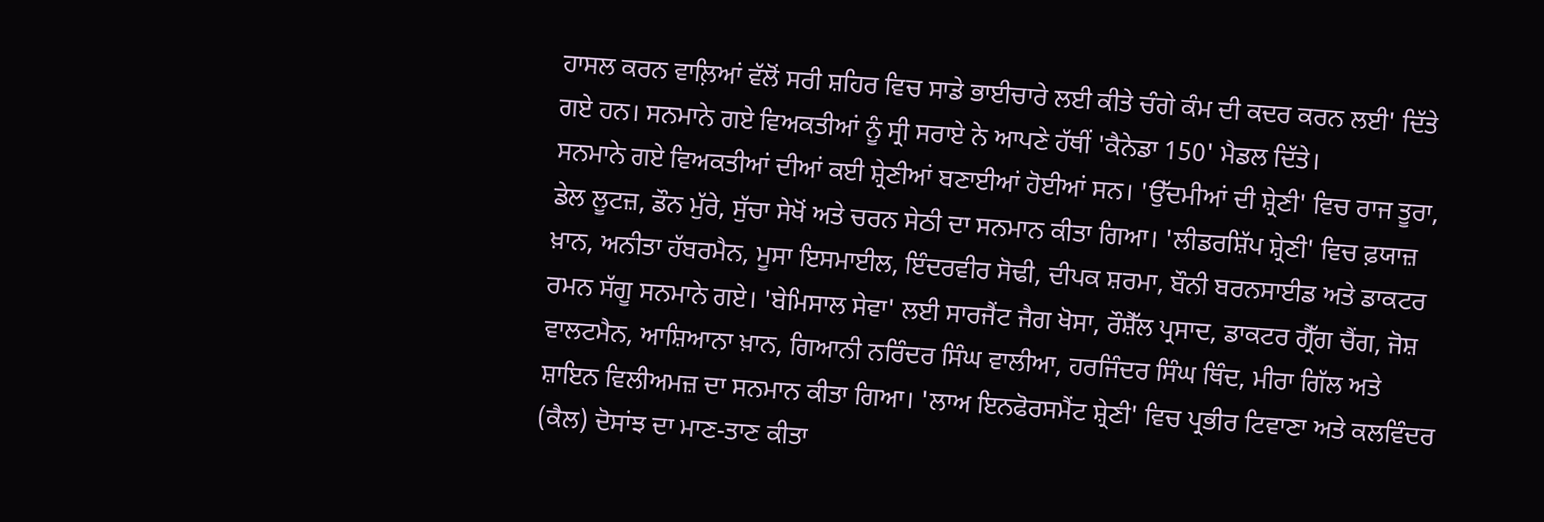ਹਾਸਲ ਕਰਨ ਵਾਲ਼ਿਆਂ ਵੱਲੋਂ ਸਰੀ ਸ਼ਹਿਰ ਵਿਚ ਸਾਡੇ ਭਾਈਚਾਰੇ ਲਈ ਕੀਤੇ ਚੰਗੇ ਕੰਮ ਦੀ ਕਦਰ ਕਰਨ ਲਈ' ਦਿੱਤੇ ਗਏ ਹਨ। ਸਨਮਾਨੇ ਗਏ ਵਿਅਕਤੀਆਂ ਨੂੰ ਸ੍ਰੀ ਸਰਾਏ ਨੇ ਆਪਣੇ ਹੱਥੀਂ 'ਕੈਨੇਡਾ 150' ਮੈਡਲ ਦਿੱਤੇ।
ਸਨਮਾਨੇ ਗਏ ਵਿਅਕਤੀਆਂ ਦੀਆਂ ਕਈ ਸ਼੍ਰੇਣੀਆਂ ਬਣਾਈਆਂ ਹੋਈਆਂ ਸਨ। 'ਉੱਦਮੀਆਂ ਦੀ ਸ਼੍ਰੇਣੀ' ਵਿਚ ਰਾਜ ਤੂਰਾ, ਡੇਲ ਲੂਟਜ਼, ਡੌਨ ਮੁੱਰੇ, ਸੁੱਚਾ ਸੇਖੋਂ ਅਤੇ ਚਰਨ ਸੇਠੀ ਦਾ ਸਨਮਾਨ ਕੀਤਾ ਗਿਆ। 'ਲੀਡਰਸ਼ਿੱਪ ਸ਼੍ਰੇਣੀ' ਵਿਚ ਫ਼ਯਾਜ਼ ਖ਼ਾਨ, ਅਨੀਤਾ ਹੱਬਰਮੈਨ, ਮੂਸਾ ਇਸਮਾਈਲ, ਇੰਦਰਵੀਰ ਸੋਢੀ, ਦੀਪਕ ਸ਼ਰਮਾ, ਬੌਨੀ ਬਰਨਸਾਈਡ ਅਤੇ ਡਾਕਟਰ ਰਮਨ ਸੱਗੂ ਸਨਮਾਨੇ ਗਏ। 'ਬੇਮਿਸਾਲ ਸੇਵਾ' ਲਈ ਸਾਰਜੈਂਟ ਜੈਗ ਖੋਸਾ, ਰੌਸ਼ੈੱਲ ਪ੍ਰਸਾਦ, ਡਾਕਟਰ ਗ੍ਰੈੱਗ ਚੈਂਗ, ਜੋਸ਼ ਵਾਲਟਮੈਨ, ਆਸ਼ਿਆਨਾ ਖ਼ਾਨ, ਗਿਆਨੀ ਨਰਿੰਦਰ ਸਿੰਘ ਵਾਲੀਆ, ਹਰਜਿੰਦਰ ਸਿੰਘ ਥਿੰਦ, ਮੀਰਾ ਗਿੱਲ ਅਤੇ ਸ਼ਾਇਨ ਵਿਲੀਅਮਜ਼ ਦਾ ਸਨਮਾਨ ਕੀਤਾ ਗਿਆ। 'ਲਾਅ ਇਨਫੋਰਸਮੈਂਟ ਸ਼੍ਰੇਣੀ' ਵਿਚ ਪ੍ਰਭੀਰ ਟਿਵਾਣਾ ਅਤੇ ਕਲਵਿੰਦਰ (ਕੈਲ) ਦੋਸਾਂਝ ਦਾ ਮਾਣ-ਤਾਣ ਕੀਤਾ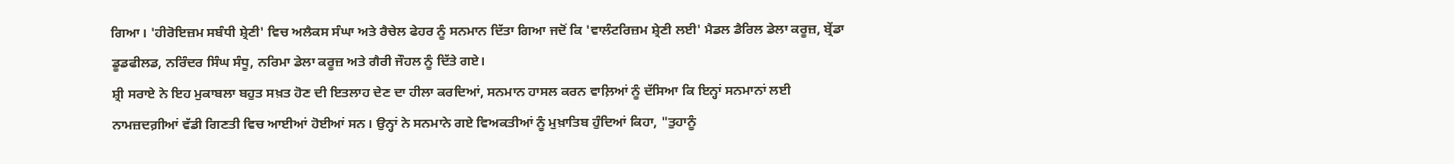ਗਿਆ। 'ਹੀਰੋਇਜ਼ਮ ਸਬੰਧੀ ਸ਼੍ਰੇਣੀ' ਵਿਚ ਅਲੈਕਸ ਸੰਘਾ ਅਤੇ ਰੈਚੇਲ ਫੇਹਰ ਨੂੰ ਸਨਮਾਨ ਦਿੱਤਾ ਗਿਆ ਜਦੋਂ ਕਿ 'ਵਾਲੰਟਰਿਜ਼ਮ ਸ਼੍ਰੇਣੀ ਲਈ' ਮੈਡਲ ਡੈਰਿਲ ਡੇਲਾ ਕਰੂਜ਼, ਬ੍ਰੇਂਡਾ ਡੂਡਫੀਲਡ, ਨਰਿੰਦਰ ਸਿੰਘ ਸੰਧੂ, ਨਰਿਮਾ ਡੇਲਾ ਕਰੂਜ਼ ਅਤੇ ਗੈਰੀ ਜੌਹਲ ਨੂੰ ਦਿੱਤੇ ਗਏ।
ਸ਼੍ਰੀ ਸਰਾਏ ਨੇ ਇਹ ਮੁਕਾਬਲਾ ਬਹੁਤ ਸਖ਼ਤ ਹੋਣ ਦੀ ਇਤਲਾਹ ਦੇਣ ਦਾ ਹੀਲਾ ਕਰਦਿਆਂ, ਸਨਮਾਨ ਹਾਸਲ ਕਰਨ ਵਾਲ਼ਿਆਂ ਨੂੰ ਦੱਸਿਆ ਕਿ ਇਨ੍ਹਾਂ ਸਨਮਾਨਾਂ ਲਈ ਨਾਮਜ਼ਦਗ਼ੀਆਂ ਵੱਡੀ ਗਿਣਤੀ ਵਿਚ ਆਈਆਂ ਹੋਈਆਂ ਸਨ। ਉਨ੍ਹਾਂ ਨੇ ਸਨਮਾਨੇ ਗਏ ਵਿਅਕਤੀਆਂ ਨੂੰ ਮੁਖ਼ਾਤਿਬ ਹੁੰਦਿਆਂ ਕਿਹਾ, "ਤੁਹਾਨੂੰ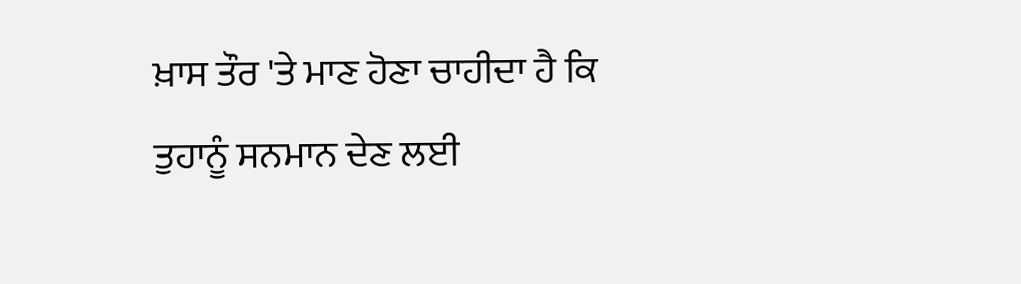ਖ਼ਾਸ ਤੌਰ 'ਤੇ ਮਾਣ ਹੋਣਾ ਚਾਹੀਦਾ ਹੈ ਕਿ ਤੁਹਾਨੂੰ ਸਨਮਾਨ ਦੇਣ ਲਈ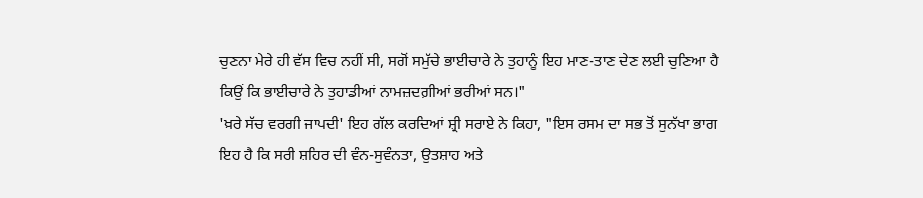ਚੁਣਨਾ ਮੇਰੇ ਹੀ ਵੱਸ ਵਿਚ ਨਹੀਂ ਸੀ, ਸਗੋਂ ਸਮੁੱਚੇ ਭਾਈਚਾਰੇ ਨੇ ਤੁਹਾਨੂੰ ਇਹ ਮਾਣ-ਤਾਣ ਦੇਣ ਲਈ ਚੁਣਿਆ ਹੈ ਕਿਉਂ ਕਿ ਭਾਈਚਾਰੇ ਨੇ ਤੁਹਾਡੀਆਂ ਨਾਮਜ਼ਦਗ਼ੀਆਂ ਭਰੀਆਂ ਸਨ।"
'ਖ਼ਰੇ ਸੱਚ ਵਰਗੀ ਜਾਪਦੀ' ਇਹ ਗੱਲ ਕਰਦਿਆਂ ਸ਼੍ਰੀ ਸਰਾਏ ਨੇ ਕਿਹਾ, "ਇਸ ਰਸਮ ਦਾ ਸਭ ਤੋਂ ਸੁਨੱਖਾ ਭਾਗ ਇਹ ਹੈ ਕਿ ਸਰੀ ਸ਼ਹਿਰ ਦੀ ਵੰਨ-ਸੁਵੰਨਤਾ, ਉਤਸ਼ਾਹ ਅਤੇ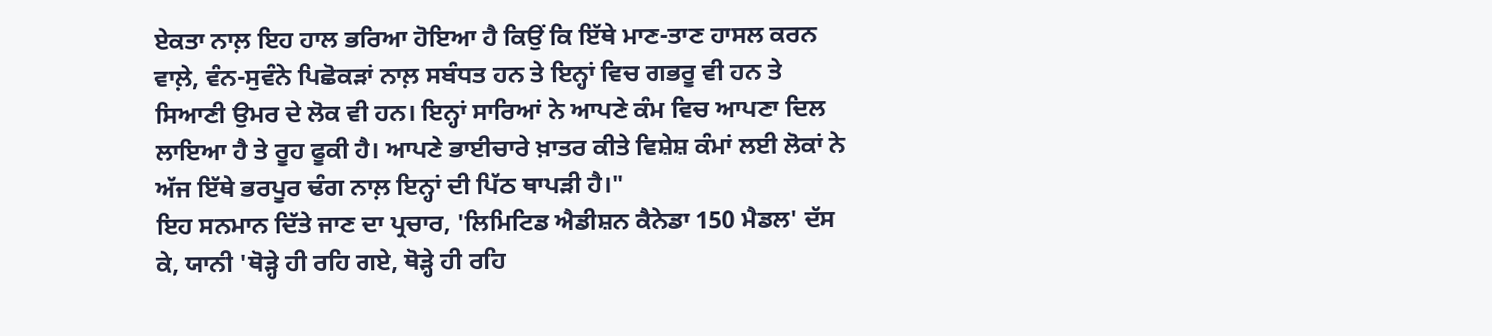ਏਕਤਾ ਨਾਲ਼ ਇਹ ਹਾਲ ਭਰਿਆ ਹੋਇਆ ਹੈ ਕਿਉਂ ਕਿ ਇੱਥੇ ਮਾਣ-ਤਾਣ ਹਾਸਲ ਕਰਨ ਵਾਲ਼ੇ, ਵੰਨ-ਸੁਵੰਨੇ ਪਿਛੋਕੜਾਂ ਨਾਲ਼ ਸਬੰਧਤ ਹਨ ਤੇ ਇਨ੍ਹਾਂ ਵਿਚ ਗਭਰੂ ਵੀ ਹਨ ਤੇ ਸਿਆਣੀ ਉਮਰ ਦੇ ਲੋਕ ਵੀ ਹਨ। ਇਨ੍ਹਾਂ ਸਾਰਿਆਂ ਨੇ ਆਪਣੇ ਕੰਮ ਵਿਚ ਆਪਣਾ ਦਿਲ ਲਾਇਆ ਹੈ ਤੇ ਰੂਹ ਫੂਕੀ ਹੈ। ਆਪਣੇ ਭਾਈਚਾਰੇ ਖ਼ਾਤਰ ਕੀਤੇ ਵਿਸ਼ੇਸ਼ ਕੰਮਾਂ ਲਈ ਲੋਕਾਂ ਨੇ ਅੱਜ ਇੱਥੇ ਭਰਪੂਰ ਢੰਗ ਨਾਲ਼ ਇਨ੍ਹਾਂ ਦੀ ਪਿੱਠ ਥਾਪੜੀ ਹੈ।"
ਇਹ ਸਨਮਾਨ ਦਿੱਤੇ ਜਾਣ ਦਾ ਪ੍ਰਚਾਰ, 'ਲਿਮਿਟਿਡ ਐਡੀਸ਼ਨ ਕੈਨੇਡਾ 150 ਮੈਡਲ' ਦੱਸ ਕੇ, ਯਾਨੀ 'ਥੋੜ੍ਹੇ ਹੀ ਰਹਿ ਗਏ, ਥੋੜ੍ਹੇ ਹੀ ਰਹਿ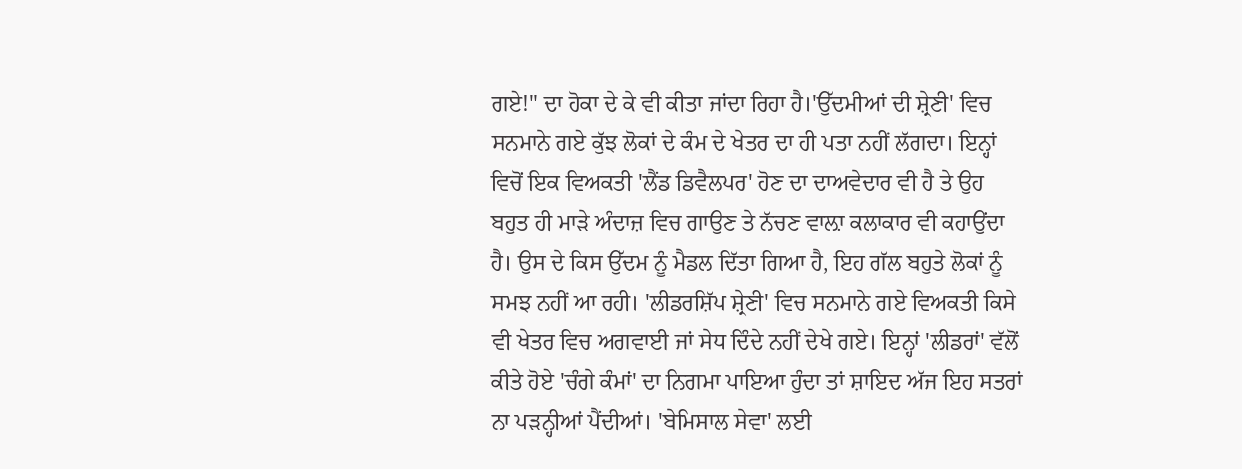ਗਏ!" ਦਾ ਹੋਕਾ ਦੇ ਕੇ ਵੀ ਕੀਤਾ ਜਾਂਦਾ ਰਿਹਾ ਹੈ।'ਉੱਦਮੀਆਂ ਦੀ ਸ਼੍ਰੇਣੀ' ਵਿਚ ਸਨਮਾਨੇ ਗਏ ਕੁੱਝ ਲੋਕਾਂ ਦੇ ਕੰਮ ਦੇ ਖੇਤਰ ਦਾ ਹੀ ਪਤਾ ਨਹੀਂ ਲੱਗਦਾ। ਇਨ੍ਹਾਂ ਵਿਚੋਂ ਇਕ ਵਿਅਕਤੀ 'ਲੈਂਡ ਡਿਵੈਲਪਰ' ਹੋਣ ਦਾ ਦਾਅਵੇਦਾਰ ਵੀ ਹੈ ਤੇ ਉਹ ਬਹੁਤ ਹੀ ਮਾੜੇ ਅੰਦਾਜ਼ ਵਿਚ ਗਾਉਣ ਤੇ ਨੱਚਣ ਵਾਲ਼ਾ ਕਲਾਕਾਰ ਵੀ ਕਹਾਉਂਦਾ ਹੈ। ਉਸ ਦੇ ਕਿਸ ਉੱਦਮ ਨੂੰ ਮੈਡਲ ਦਿੱਤਾ ਗਿਆ ਹੈ, ਇਹ ਗੱਲ ਬਹੁਤੇ ਲੋਕਾਂ ਨੂੰ ਸਮਝ ਨਹੀਂ ਆ ਰਹੀ। 'ਲੀਡਰਸ਼ਿੱਪ ਸ਼੍ਰੇਣੀ' ਵਿਚ ਸਨਮਾਨੇ ਗਏ ਵਿਅਕਤੀ ਕਿਸੇ ਵੀ ਖੇਤਰ ਵਿਚ ਅਗਵਾਈ ਜਾਂ ਸੇਧ ਦਿੰਦੇ ਨਹੀਂ ਦੇਖੇ ਗਏ। ਇਨ੍ਹਾਂ 'ਲੀਡਰਾਂ' ਵੱਲੋਂ ਕੀਤੇ ਹੋਏ 'ਚੰਗੇ ਕੰਮਾਂ' ਦਾ ਨਿਗਮਾ ਪਾਇਆ ਹੁੰਦਾ ਤਾਂ ਸ਼ਾਇਦ ਅੱਜ ਇਹ ਸਤਰਾਂ ਨਾ ਪੜਨ੍ਹੀਆਂ ਪੈਂਦੀਆਂ। 'ਬੇਮਿਸਾਲ ਸੇਵਾ' ਲਈ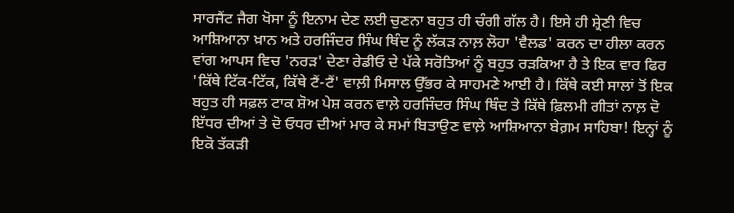ਸਾਰਜੈਂਟ ਜੈਗ ਖੋਸਾ ਨੂੰ ਇਨਾਮ ਦੇਣ ਲਈ ਚੁਣਨਾ ਬਹੁਤ ਹੀ ਚੰਗੀ ਗੱਲ ਹੈ। ਇਸੇ ਹੀ ਸ਼੍ਰੇਣੀ ਵਿਚ ਆਸ਼ਿਆਨਾ ਖ਼ਾਨ ਅਤੇ ਹਰਜਿੰਦਰ ਸਿੰਘ ਥਿੰਦ ਨੂੰ ਲੱਕੜ ਨਾਲ਼ ਲੋਹਾ 'ਵੈਲਡ' ਕਰਨ ਦਾ ਹੀਲਾ ਕਰਨ ਵਾਂਗ ਆਪਸ ਵਿਚ 'ਨਰੜ' ਦੇਣਾ ਰੇਡੀਓ ਦੇ ਪੱਕੇ ਸਰੋਤਿਆਂ ਨੂੰ ਬਹੁਤ ਰੜਕਿਆ ਹੈ ਤੇ ਇਕ ਵਾਰ ਫਿਰ 'ਕਿੱਥੇ ਟਿੱਕ-ਟਿੱਕ, ਕਿੱਥੇ ਟੈਂ-ਟੈਂ' ਵਾਲ਼ੀ ਮਿਸਾਲ ਉੱਭਰ ਕੇ ਸਾਹਮਣੇ ਆਈ ਹੈ। ਕਿੱਥੇ ਕਈ ਸਾਲਾਂ ਤੋਂ ਇਕ ਬਹੁਤ ਹੀ ਸਫ਼ਲ ਟਾਕ ਸ਼ੋਅ ਪੇਸ਼ ਕਰਨ ਵਾਲ਼ੇ ਹਰਜਿੰਦਰ ਸਿੰਘ ਥਿੰਦ ਤੇ ਕਿੱਥੇ ਫ਼ਿਲਮੀ ਗੀਤਾਂ ਨਾਲ਼ ਦੋ ਇੱਧਰ ਦੀਆਂ ਤੇ ਦੋ ਓਧਰ ਦੀਆਂ ਮਾਰ ਕੇ ਸਮਾਂ ਬਿਤਾਉਣ ਵਾਲ਼ੇ ਆਸ਼ਿਆਨਾ ਬੇਗ਼ਮ ਸਾਹਿਬਾ! ਇਨ੍ਹਾਂ ਨੂੰ ਇਕੋ ਤੱਕੜੀ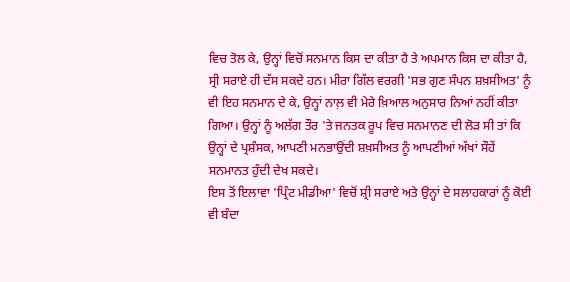ਵਿਚ ਤੋਲ ਕੇ, ਉਨ੍ਹਾਂ ਵਿਚੋਂ ਸਨਮਾਨ ਕਿਸ ਦਾ ਕੀਤਾ ਹੈ ਤੇ ਅਪਮਾਨ ਕਿਸ ਦਾ ਕੀਤਾ ਹੈ, ਸ੍ਰੀ ਸਰਾਏ ਹੀ ਦੱਸ ਸਕਦੇ ਹਨ। ਮੀਰਾ ਗਿੱਲ ਵਰਗੀ 'ਸਭ ਗੁਣ ਸੰਪਨ ਸ਼ਖ਼ਸੀਅਤ' ਨੂੰ ਵੀ ਇਹ ਸਨਮਾਨ ਦੇ ਕੇ, ਉਨ੍ਹਾਂ ਨਾਲ਼ ਵੀ ਮੇਰੇ ਖ਼ਿਆਲ ਅਨੁਸਾਰ ਨਿਆਂ ਨਹੀਂ ਕੀਤਾ ਗਿਆ। ਉਨ੍ਹਾਂ ਨੂੰ ਅਲੱਗ ਤੌਰ 'ਤੇ ਜਨਤਕ ਰੂਪ ਵਿਚ ਸਨਮਾਨਣ ਦੀ ਲੋੜ ਸੀ ਤਾਂ ਕਿ ਉਨ੍ਹਾਂ ਦੇ ਪ੍ਰਸ਼ੰਸਕ, ਆਪਣੀ ਮਨਭਾਉਂਦੀ ਸ਼ਖ਼ਸੀਅਤ ਨੂੰ ਆਪਣੀਆਂ ਅੱਖਾਂ ਸੌਹੇਂ ਸਨਮਾਨਤ ਹੁੰਦੀ ਦੇਖ ਸਕਦੇ।
ਇਸ ਤੋਂ ਇਲਾਵਾ 'ਪ੍ਰਿੰਟ ਮੀਡੀਆ' ਵਿਚੋਂ ਸ਼੍ਰੀ ਸਰਾਏ ਅਤੇ ਉਨ੍ਹਾਂ ਦੇ ਸਲਾਹਕਾਰਾਂ ਨੂੰ ਕੋਈ ਵੀ ਬੰਦਾ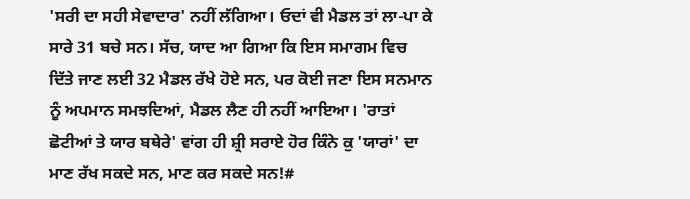'ਸਰੀ ਦਾ ਸਹੀ ਸੇਵਾਦਾਰ' ਨਹੀਂ ਲੱਗਿਆ। ਓਦਾਂ ਵੀ ਮੈਡਲ ਤਾਂ ਲਾ-ਪਾ ਕੇ ਸਾਰੇ 31 ਬਚੇ ਸਨ। ਸੱਚ, ਯਾਦ ਆ ਗਿਆ ਕਿ ਇਸ ਸਮਾਗਮ ਵਿਚ ਦਿੱਤੇ ਜਾਣ ਲਈ 32 ਮੈਡਲ ਰੱਖੇ ਹੋਏ ਸਨ, ਪਰ ਕੋਈ ਜਣਾ ਇਸ ਸਨਮਾਨ ਨੂੰ ਅਪਮਾਨ ਸਮਝਦਿਆਂ, ਮੈਡਲ ਲੈਣ ਹੀ ਨਹੀਂ ਆਇਆ। 'ਰਾਤਾਂ ਛੋਟੀਆਂ ਤੇ ਯਾਰ ਬਥੇਰੇ' ਵਾਂਗ ਹੀ ਸ਼੍ਰੀ ਸਰਾਏ ਹੋਰ ਕਿੰਨੇ ਕੁ 'ਯਾਰਾਂ' ਦਾ ਮਾਣ ਰੱਖ ਸਕਦੇ ਸਨ, ਮਾਣ ਕਰ ਸਕਦੇ ਸਨ!#